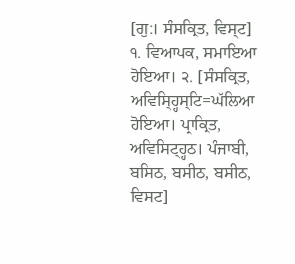[ਗੁ:। ਸੰਸਕ੍ਰਿਤ, ਵਿਸ੍ਟ] ੧. ਵਿਆਪਕ, ਸਮਾਇਆ ਹੋਇਆ। ੨. [ਸੰਸਕ੍ਰਿਤ, ਅਵਿਸ੍ਹ੍ਹਿਸ੍ਟਿ=ਘੱਲਿਆ ਹੋਇਆ। ਪ੍ਰਾਕ੍ਰਿਤ, ਅਵਿਸਿਟ੍ਹ੍ਹਠ। ਪੰਜਾਬੀ, ਬਸਿਠ, ਬਸੀਠ, ਬਸੀਠ, ਵਿਸਟ]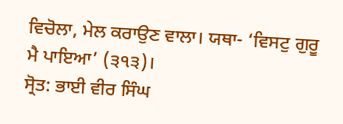ਵਿਚੋਲਾ, ਮੇਲ ਕਰਾਉਣ ਵਾਲਾ। ਯਥਾ- ‘ਵਿਸਟੁ ਗੁਰੂ ਮੈ ਪਾਇਆ’ (੩੧੩)।
ਸ੍ਰੋਤ: ਭਾਈ ਵੀਰ ਸਿੰਘ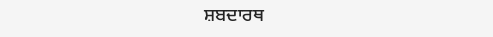ਸ਼ਬਦਾਰਥ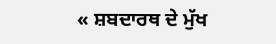« ਸ਼ਬਦਾਰਥ ਦੇ ਮੁੱਖ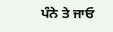ਪੰਨੇ ਤੇ ਜਾਓ